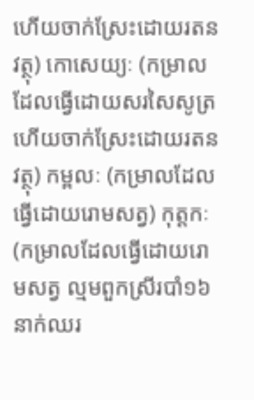ហើយចាក់ស្រែះដោយរតនវត្ថុ) កោសេយ្យៈ (កម្រាលដែលធ្វើដោយសរសៃសូត្រ ហើយចាក់ស្រែះដោយរតនវត្ថុ) កម្ពលៈ (កម្រាលដែលធ្វើដោយរោមសត្វ) កុត្តកៈ (កម្រាលដែលធ្វើដោយរោមសត្វ ល្មមពួកស្រីរបាំ១៦នាក់ឈរ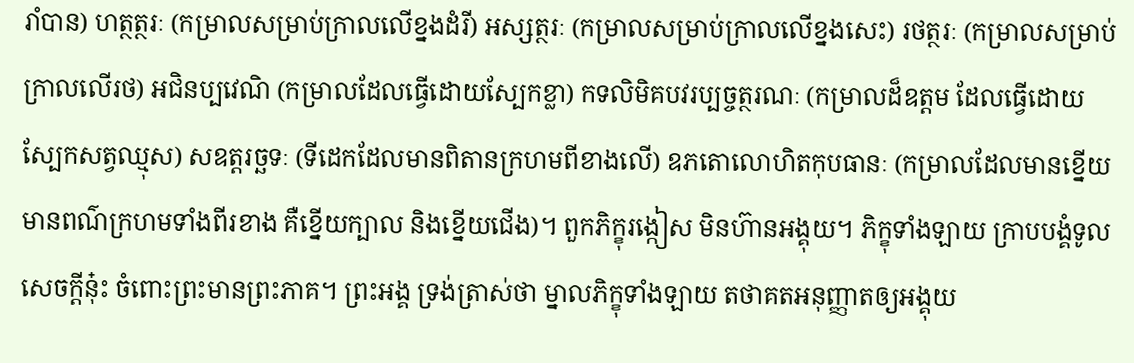រាំបាន) ហត្ថត្ថរៈ (កម្រាលសម្រាប់ក្រាលលើខ្នងដំរី) អស្សត្ថរៈ (កម្រាលសម្រាប់ក្រាលលើខ្នងសេះ) រថត្ថរៈ (កម្រាលសម្រាប់ក្រាលលើរថ) អជិនប្បវេណិ (កម្រាលដែលធ្វើដោយស្បែកខ្លា) កទលិមិគបវរប្បច្ចត្ថរណៈ (កម្រាលដ៏ឧត្តម ដែលធ្វើដោយស្បែកសត្វឈ្មុស) សឧត្តរច្ឆទៈ (ទីដេកដែលមានពិតានក្រហមពីខាងលើ) ឧភតោលោហិតកុបធានៈ (កម្រាលដែលមានខ្នើយ មានពណ៌ក្រហមទាំងពីរខាង គឺខ្នើយក្បាល និងខ្នើយជើង)។ ពួកភិក្ខុរង្កៀស មិនហ៊ានអង្គុយ។ ភិក្ខុទាំងឡាយ ក្រាបបង្គំទូលសេចក្តីនុ៎ះ ចំពោះព្រះមានព្រះភាគ។ ព្រះអង្គ ទ្រង់ត្រាស់ថា ម្នាលភិក្ខុទាំងឡាយ តថាគតអនុញ្ញាតឲ្យអង្គុយ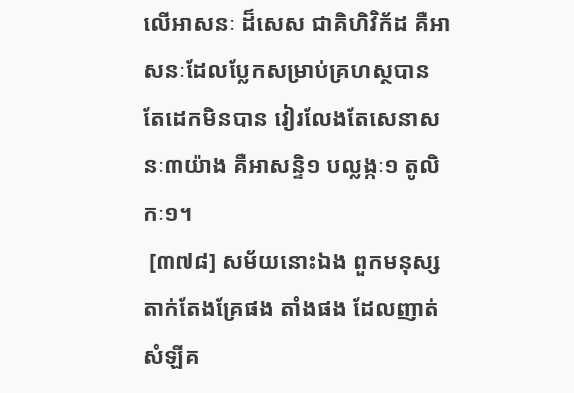លើអាសនៈ ដ៏សេស ជាគិហិវិក័ដ គឺអាសនៈដែលប្លែកសម្រាប់គ្រហស្ថបាន តែដេកមិនបាន វៀរលែងតែសេនាសនៈ៣យ៉ាង គឺអាសន្ទិ១ បល្លង្កៈ១ តូលិកៈ១។
 [៣៧៨] សម័យនោះឯង ពួកមនុស្សតាក់តែងគ្រែផង តាំងផង ដែលញាត់សំឡីគ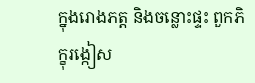ក្នុងរោងភត្ត និងចន្លោះផ្ទះ ពួកភិក្ខុរង្កៀស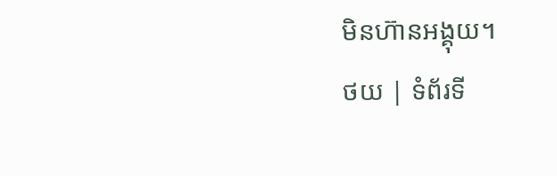មិនហ៊ានអង្គុយ។
ថយ | ទំព័រទី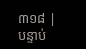៣១៨ | បន្ទាប់